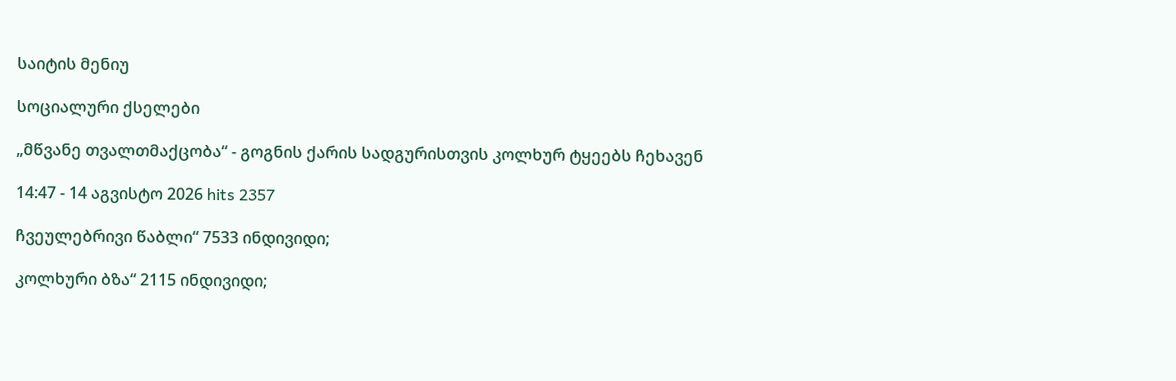საიტის მენიუ

სოციალური ქსელები

„მწვანე თვალთმაქცობა“ - გოგნის ქარის სადგურისთვის კოლხურ ტყეებს ჩეხავენ

14:47 - 14 აგვისტო 2026 hits 2357

ჩვეულებრივი წაბლი“ 7533 ინდივიდი;

კოლხური ბზა“ 2115 ინდივიდი;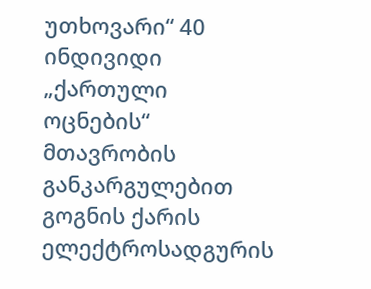უთხოვარი“ 40 ინდივიდი „ქართული ოცნების“ მთავრობის განკარგულებით გოგნის ქარის ელექტროსადგურის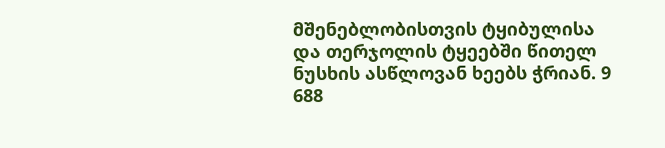მშენებლობისთვის ტყიბულისა და თერჯოლის ტყეებში წითელ ნუსხის ასწლოვან ხეებს ჭრიან. 9 688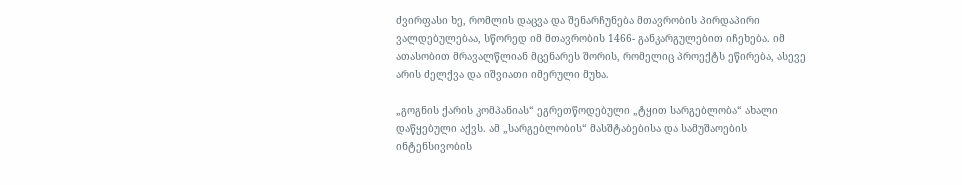ძვირფასი ხე, რომლის დაცვა და შენარჩუნება მთავრობის პირდაპირი ვალდებულებაა, სწორედ იმ მთავრობის 1466- განკარგულებით იჩეხება. იმ ათასობით მრავალწლიან მცენარეს შორის, რომელიც პროექტს ეწირება, ასევე არის ძელქვა და იშვიათი იმერული მუხა.

„გოგნის ქარის კომპანიას“ ეგრეთწოდებული „ტყით სარგებლობა“ ახალი დაწყებული აქვს. ამ „სარგებლობის“ მასშტაბებისა და სამუშაოების ინტენსივობის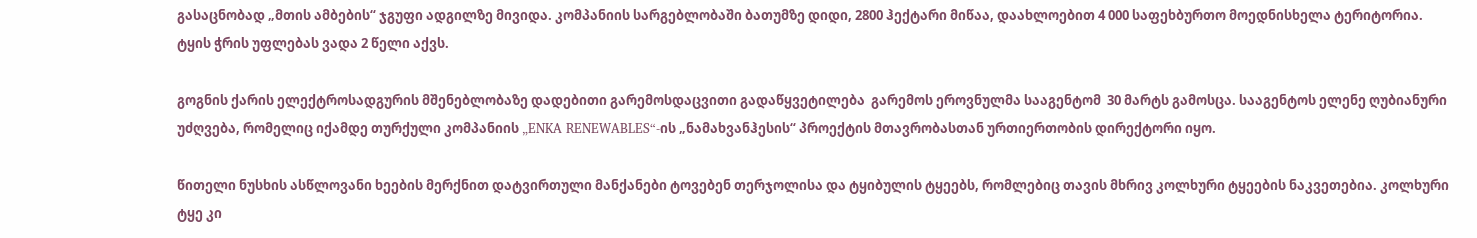გასაცნობად „მთის ამბების“ ჯგუფი ადგილზე მივიდა. კომპანიის სარგებლობაში ბათუმზე დიდი, 2800 ჰექტარი მიწაა, დაახლოებით 4 000 საფეხბურთო მოედნისხელა ტერიტორია. ტყის ჭრის უფლებას ვადა 2 წელი აქვს.

გოგნის ქარის ელექტროსადგურის მშენებლობაზე დადებითი გარემოსდაცვითი გადაწყვეტილება  გარემოს ეროვნულმა სააგენტომ  30 მარტს გამოსცა. სააგენტოს ელენე ღუბიანური უძღვება, რომელიც იქამდე თურქული კომპანიის „ENKA RENEWABLES“-ის „ნამახვანჰესის“ პროექტის მთავრობასთან ურთიერთობის დირექტორი იყო.

წითელი ნუსხის ასწლოვანი ხეების მერქნით დატვირთული მანქანები ტოვებენ თერჯოლისა და ტყიბულის ტყეებს, რომლებიც თავის მხრივ კოლხური ტყეების ნაკვეთებია. კოლხური ტყე კი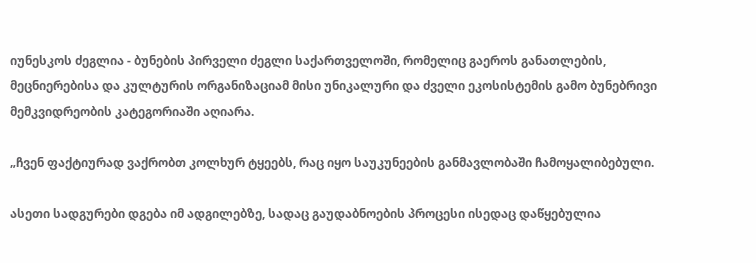იუნესკოს ძეგლია - ბუნების პირველი ძეგლი საქართველოში, რომელიც გაეროს განათლების, მეცნიერებისა და კულტურის ორგანიზაციამ მისი უნიკალური და ძველი ეკოსისტემის გამო ბუნებრივი მემკვიდრეობის კატეგორიაში აღიარა.

„ჩვენ ფაქტიურად ვაქრობთ კოლხურ ტყეებს, რაც იყო საუკუნეების განმავლობაში ჩამოყალიბებული.

ასეთი სადგურები დგება იმ ადგილებზე, სადაც გაუდაბნოების პროცესი ისედაც დაწყებულია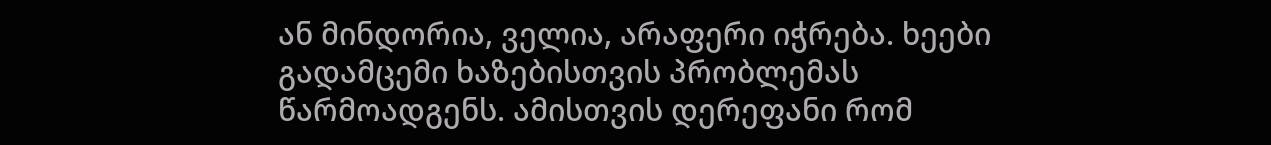ან მინდორია, ველია, არაფერი იჭრება. ხეები გადამცემი ხაზებისთვის პრობლემას წარმოადგენს. ამისთვის დერეფანი რომ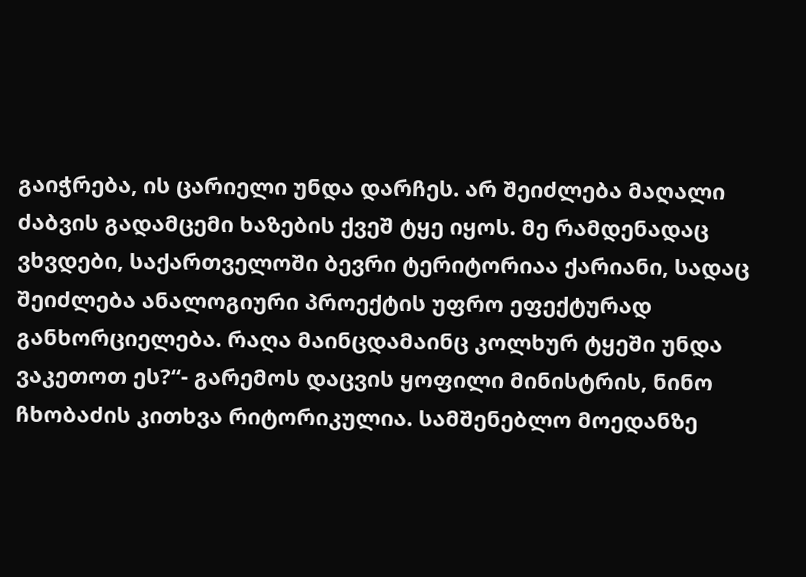გაიჭრება, ის ცარიელი უნდა დარჩეს. არ შეიძლება მაღალი ძაბვის გადამცემი ხაზების ქვეშ ტყე იყოს. მე რამდენადაც ვხვდები, საქართველოში ბევრი ტერიტორიაა ქარიანი, სადაც შეიძლება ანალოგიური პროექტის უფრო ეფექტურად განხორციელება. რაღა მაინცდამაინც კოლხურ ტყეში უნდა ვაკეთოთ ეს?“- გარემოს დაცვის ყოფილი მინისტრის, ნინო ჩხობაძის კითხვა რიტორიკულია. სამშენებლო მოედანზე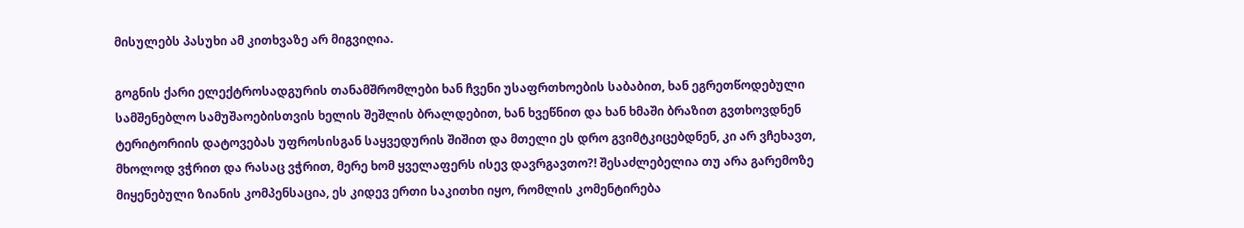მისულებს პასუხი ამ კითხვაზე არ მიგვიღია.

გოგნის ქარი ელექტროსადგურის თანამშრომლები ხან ჩვენი უსაფრთხოების საბაბით, ხან ეგრეთწოდებული სამშენებლო სამუშაოებისთვის ხელის შეშლის ბრალდებით, ხან ხვეწნით და ხან ხმაში ბრაზით გვთხოვდნენ ტერიტორიის დატოვებას უფროსისგან საყვედურის შიშით და მთელი ეს დრო გვიმტკიცებდნენ, კი არ ვჩეხავთ, მხოლოდ ვჭრით და რასაც ვჭრით, მერე ხომ ყველაფერს ისევ დავრგავთო?! შესაძლებელია თუ არა გარემოზე მიყენებული ზიანის კომპენსაცია, ეს კიდევ ერთი საკითხი იყო, რომლის კომენტირება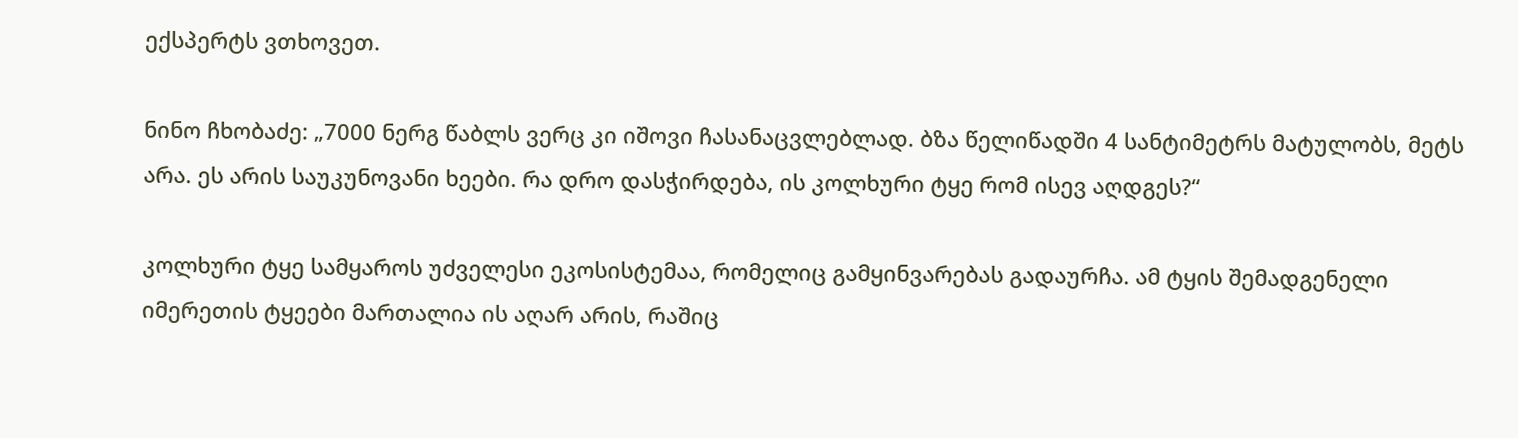ექსპერტს ვთხოვეთ.

ნინო ჩხობაძე: „7000 ნერგ წაბლს ვერც კი იშოვი ჩასანაცვლებლად. ბზა წელიწადში 4 სანტიმეტრს მატულობს, მეტს არა. ეს არის საუკუნოვანი ხეები. რა დრო დასჭირდება, ის კოლხური ტყე რომ ისევ აღდგეს?“

კოლხური ტყე სამყაროს უძველესი ეკოსისტემაა, რომელიც გამყინვარებას გადაურჩა. ამ ტყის შემადგენელი იმერეთის ტყეები მართალია ის აღარ არის, რაშიც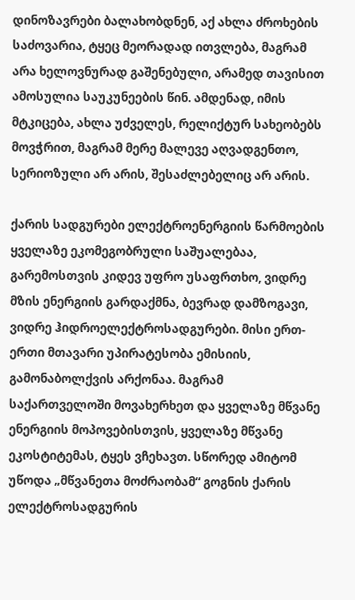დინოზავრები ბალახობდნენ, აქ ახლა ძროხების საძოვარია, ტყეც მეორადად ითვლება, მაგრამ არა ხელოვნურად გაშენებული, არამედ თავისით ამოსულია საუკუნეების წინ. ამდენად, იმის მტკიცება, ახლა უძველეს, რელიქტურ სახეობებს მოვჭრით, მაგრამ მერე მალევე აღვადგენთო, სერიოზული არ არის, შესაძლებელიც არ არის.

ქარის სადგურები ელექტროენერგიის წარმოების ყველაზე ეკომეგობრული საშუალებაა, გარემოსთვის კიდევ უფრო უსაფრთხო, ვიდრე მზის ენერგიის გარდაქმნა, ბევრად დამზოგავი, ვიდრე ჰიდროელექტროსადგურები. მისი ერთ-ერთი მთავარი უპირატესობა ემისიის, გამონაბოლქვის არქონაა. მაგრამ საქართველოში მოვახერხეთ და ყველაზე მწვანე ენერგიის მოპოვებისთვის, ყველაზე მწვანე ეკოსტიტემას, ტყეს ვჩეხავთ. სწორედ ამიტომ უწოდა „მწვანეთა მოძრაობამ“ გოგნის ქარის ელექტროსადგურის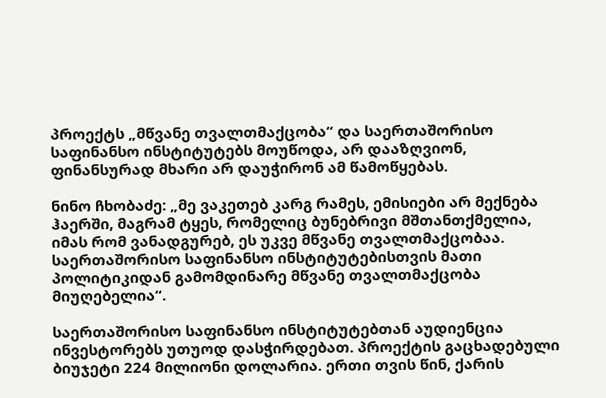პროექტს „მწვანე თვალთმაქცობა“ და საერთაშორისო საფინანსო ინსტიტუტებს მოუწოდა, არ დააზღვიონ, ფინანსურად მხარი არ დაუჭირონ ამ წამოწყებას.

ნინო ჩხობაძე: „მე ვაკეთებ კარგ რამეს, ემისიები არ მექნება ჰაერში, მაგრამ ტყეს, რომელიც ბუნებრივი მშთანთქმელია, იმას რომ ვანადგურებ, ეს უკვე მწვანე თვალთმაქცობაა. საერთაშორისო საფინანსო ინსტიტუტებისთვის მათი პოლიტიკიდან გამომდინარე მწვანე თვალთმაქცობა მიუღებელია“.

საერთაშორისო საფინანსო ინსტიტუტებთან აუდიენცია ინვესტორებს უთუოდ დასჭირდებათ. პროექტის გაცხადებული ბიუჯეტი 224 მილიონი დოლარია. ერთი თვის წინ, ქარის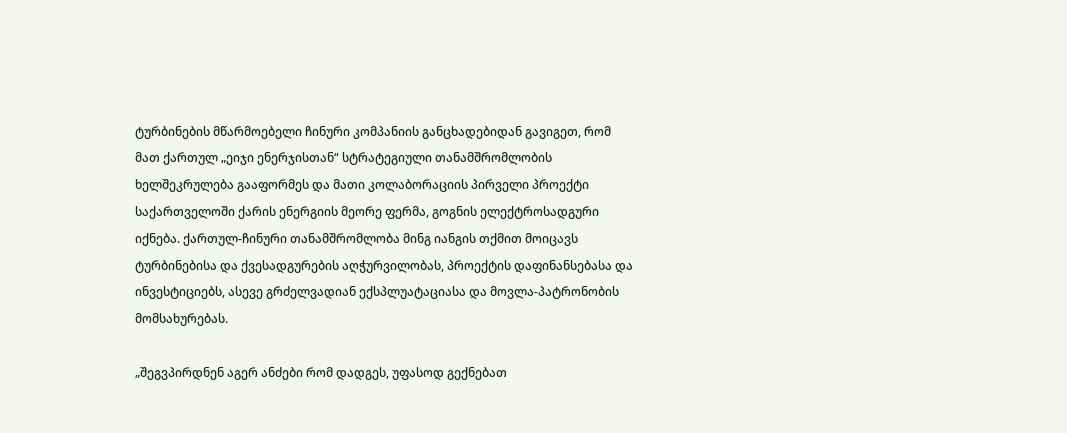ტურბინების მწარმოებელი ჩინური კომპანიის განცხადებიდან გავიგეთ, რომ მათ ქართულ „ეიჯი ენერჯისთან“ სტრატეგიული თანამშრომლობის ხელშეკრულება გააფორმეს და მათი კოლაბორაციის პირველი პროექტი საქართველოში ქარის ენერგიის მეორე ფერმა, გოგნის ელექტროსადგური იქნება. ქართულ-ჩინური თანამშრომლობა მინგ იანგის თქმით მოიცავს ტურბინებისა და ქვესადგურების აღჭურვილობას, პროექტის დაფინანსებასა და ინვესტიციებს, ასევე გრძელვადიან ექსპლუატაციასა და მოვლა-პატრონობის მომსახურებას.

„შეგვპირდნენ აგერ ანძები რომ დადგეს, უფასოდ გექნებათ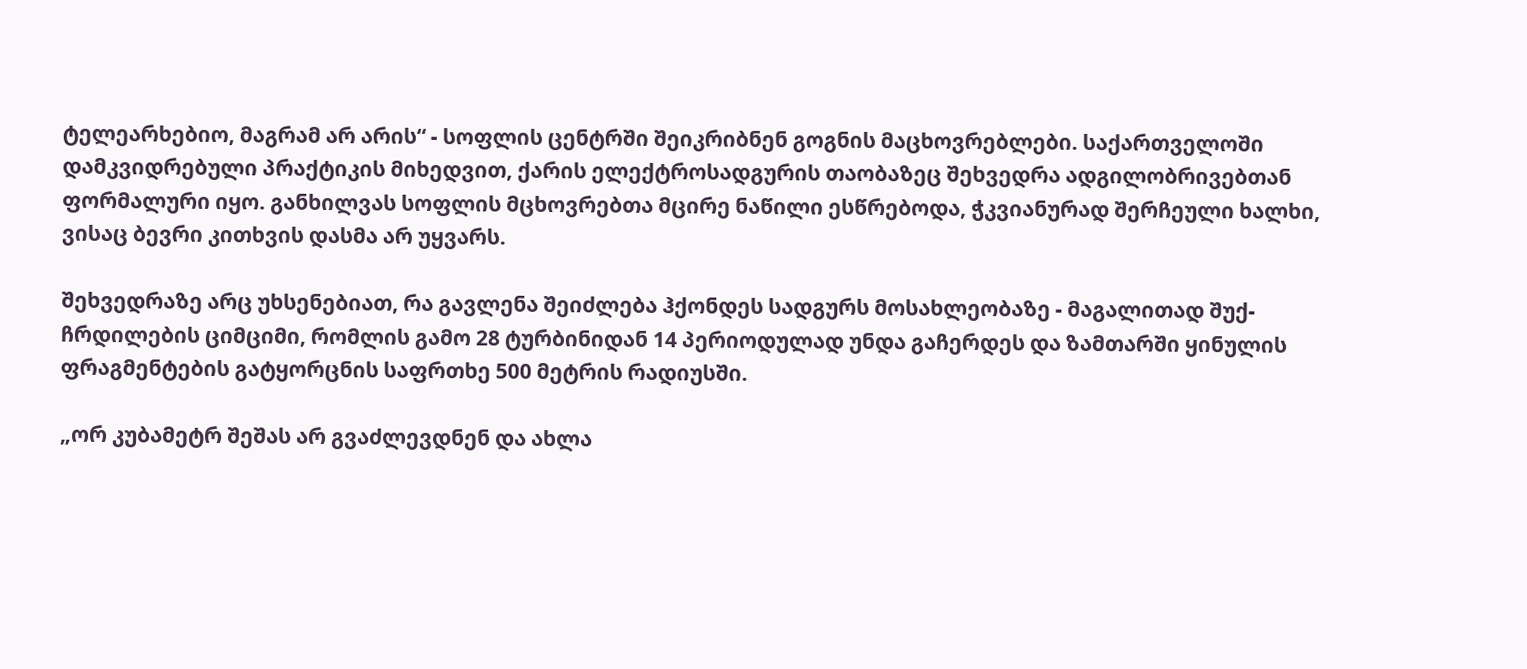ტელეარხებიო, მაგრამ არ არის“ - სოფლის ცენტრში შეიკრიბნენ გოგნის მაცხოვრებლები. საქართველოში დამკვიდრებული პრაქტიკის მიხედვით, ქარის ელექტროსადგურის თაობაზეც შეხვედრა ადგილობრივებთან ფორმალური იყო. განხილვას სოფლის მცხოვრებთა მცირე ნაწილი ესწრებოდა, ჭკვიანურად შერჩეული ხალხი, ვისაც ბევრი კითხვის დასმა არ უყვარს.

შეხვედრაზე არც უხსენებიათ, რა გავლენა შეიძლება ჰქონდეს სადგურს მოსახლეობაზე - მაგალითად შუქ-ჩრდილების ციმციმი, რომლის გამო 28 ტურბინიდან 14 პერიოდულად უნდა გაჩერდეს და ზამთარში ყინულის ფრაგმენტების გატყორცნის საფრთხე 500 მეტრის რადიუსში.

„ორ კუბამეტრ შეშას არ გვაძლევდნენ და ახლა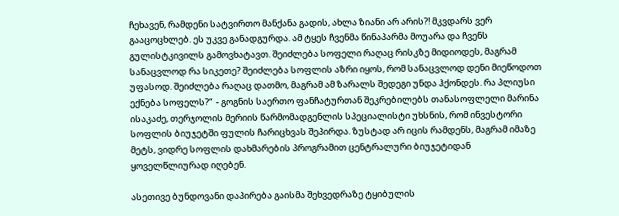ჩეხავენ, რამდენი სატვირთო მანქანა გადის, ახლა ზიანი არ არის?! მკვდარს ვერ გააცოცხლებ. ეს უკვე განადგურდა. ამ ტყეს ჩვენმა წინაპარმა მოუარა და ჩვენს გულისტკივილს გამოვხატავთ. შეიძლება სოფელი რაღაც რისკზე მიდიოდეს, მაგრამ სანაცვლოდ რა სიკეთე? შეიძლება სოფლის აზრი იყოს, რომ სანაცვლოდ დენი მიეწოდოთ უფასოდ. შეიძლება რაღაც დათმო, მაგრამ ამ ზარალს შედეგი უნდა ჰქონდეს. რა პლიუსი ექნება სოფელს?“  - გოგნის საერთო ფანჩატურთან შეკრებილებს თანასოფლელი მარინა ისაკაძე, თერჯოლის მერიის წარმომადგენლის სპეციალისტი უხსნის, რომ ინვესტორი სოფლის ბიუჯეტში ფულის ჩარიცხვას შეპირდა. ზუსტად არ იცის რამდენს, მაგრამ იმაზე მეტს, ვიდრე სოფლის დახმარების პროგრამით ცენტრალური ბიუჯეტიდან ყოველწლიურად იღებენ.

ასეთივე ბუნდოვანი დაპირება გაისმა შეხვედრაზე ტყიბულის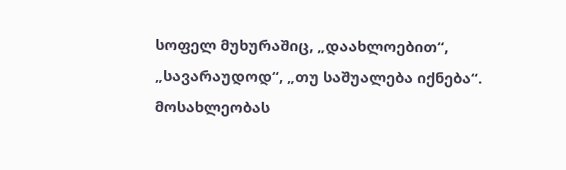სოფელ მუხურაშიც, „დაახლოებით“, „სავარაუდოდ“, „თუ საშუალება იქნება“. მოსახლეობას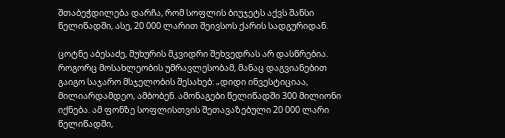შთაბეჭდილება დარჩა, რომ სოფლის ბიუჯეტს აქვს შანსი წელიწადში, ასე, 20 000 ლარით შეივსოს ქარის სადგურიდან.

ცოტნე აბესაძე, მუხურის მკვიდრი შეხვედრას არ დასწრებია. როგორც მოსახლეობის უმრავლესობამ, მანაც დაგვიანებით გაიგო საჯარო მსჯელობის შესახებ: „დიდი ინვესტიციაა, მილიარდამდეო, ამბობენ. ამონაგები წელიწადში 300 მილიონი იქნება. ამ ფონზე სოფლისთვის შეთავაზებული 20 000 ლარი წელიწადში,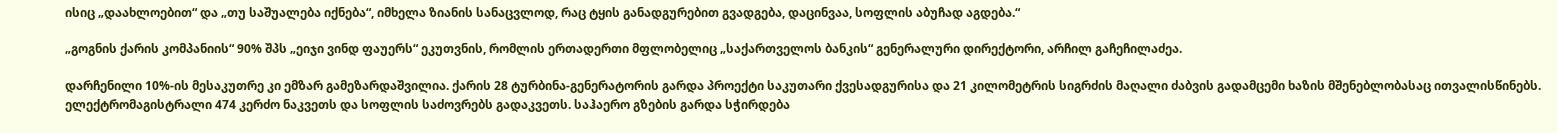ისიც „დაახლოებით“ და „თუ საშუალება იქნება“, იმხელა ზიანის სანაცვლოდ, რაც ტყის განადგურებით გვადგება, დაცინვაა, სოფლის აბუჩად აგდება.“

„გოგნის ქარის კომპანიის“ 90% შპს „ეიჯი ვინდ ფაუერს“ ეკუთვნის, რომლის ერთადერთი მფლობელიც „საქართველოს ბანკის“ გენერალური დირექტორი, არჩილ გაჩეჩილაძეა.

დარჩენილი 10%-ის მესაკუთრე კი ემზარ გამეზარდაშვილია. ქარის 28 ტურბინა-გენერატორის გარდა პროექტი საკუთარი ქვესადგურისა და 21 კილომეტრის სიგრძის მაღალი ძაბვის გადამცემი ხაზის მშენებლობასაც ითვალისწინებს. ელექტრომაგისტრალი 474 კერძო ნაკვეთს და სოფლის საძოვრებს გადაკვეთს. საჰაერო გზების გარდა სჭირდება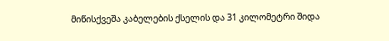მიწისქვეშა კაბელების ქსელის და 31 კილომეტრი შიდა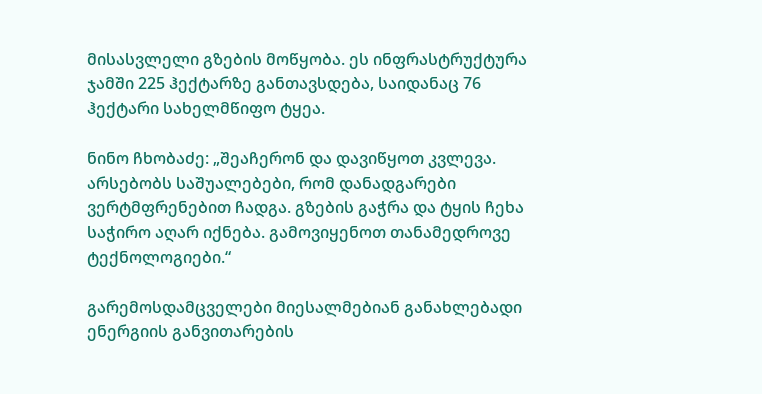მისასვლელი გზების მოწყობა. ეს ინფრასტრუქტურა ჯამში 225 ჰექტარზე განთავსდება, საიდანაც 76 ჰექტარი სახელმწიფო ტყეა.

ნინო ჩხობაძე: „შეაჩერონ და დავიწყოთ კვლევა. არსებობს საშუალებები, რომ დანადგარები ვერტმფრენებით ჩადგა. გზების გაჭრა და ტყის ჩეხა საჭირო აღარ იქნება. გამოვიყენოთ თანამედროვე ტექნოლოგიები.“

გარემოსდამცველები მიესალმებიან განახლებადი ენერგიის განვითარების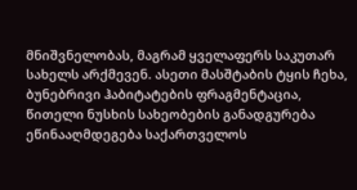მნიშვნელობას, მაგრამ ყველაფერს საკუთარ სახელს არქმევენ. ასეთი მასშტაბის ტყის ჩეხა, ბუნებრივი ჰაბიტატების ფრაგმენტაცია, წითელი ნუსხის სახეობების განადგურება ეწინააღმდეგება საქართველოს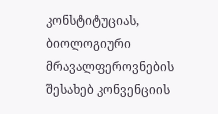კონსტიტუციას, ბიოლოგიური მრავალფეროვნების შესახებ კონვენციის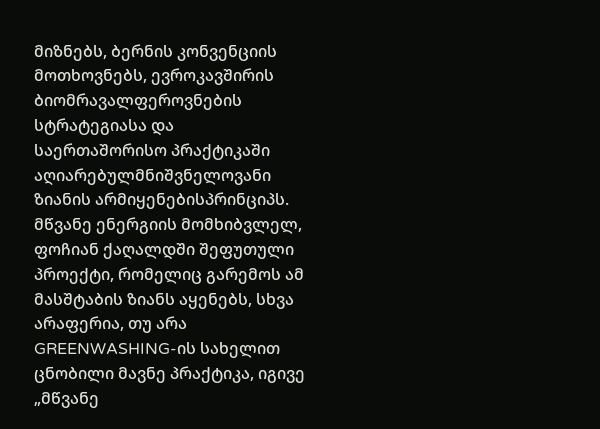მიზნებს, ბერნის კონვენციის მოთხოვნებს, ევროკავშირის ბიომრავალფეროვნების სტრატეგიასა და საერთაშორისო პრაქტიკაში აღიარებულმნიშვნელოვანი ზიანის არმიყენებისპრინციპს. მწვანე ენერგიის მომხიბვლელ, ფოჩიან ქაღალდში შეფუთული პროექტი, რომელიც გარემოს ამ მასშტაბის ზიანს აყენებს, სხვა არაფერია, თუ არა GREENWASHING-ის სახელით ცნობილი მავნე პრაქტიკა, იგივე „მწვანე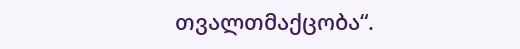თვალთმაქცობა“.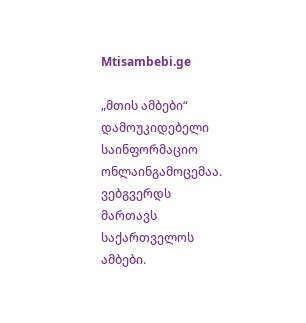Mtisambebi.ge

„მთის ამბები“ დამოუკიდებელი საინფორმაციო ონლაინგამოცემაა. ვებგვერდს მართავს საქართველოს ამბები.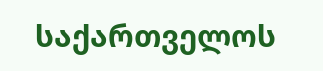საქართველოს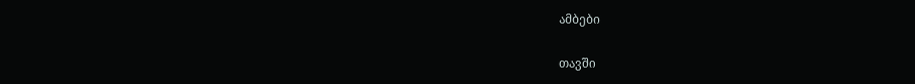ამბები

თავში